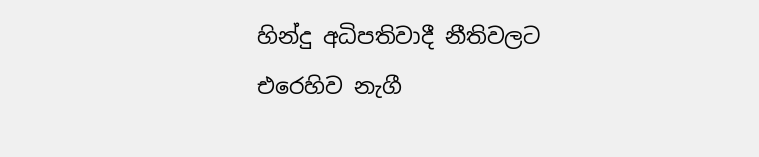හින්දු අධිපතිවාදී නීතිවලට එරෙහිව නැගී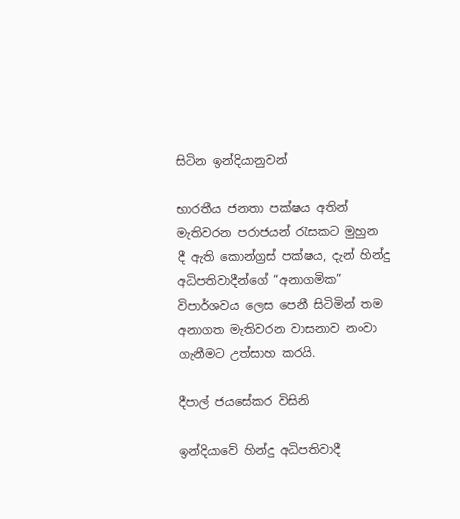සිටින ඉන්දියානුවන්

භාරතීය ජනතා පක්ෂය අතින් මැතිවරන පරාජයන් රැසකට මුහුන දී ඇති කොන්ග්‍රස් පක්ෂය, දැන් හින්දු අධිපතිවාදීන්ගේ “අනාගමික” විපාර්ශවය ලෙස පෙනී සිටිමින් තම අනාගත මැතිවරන වාසනාව නංවා ගැනීමට උත්සාහ කරයි.

දීපාල් ජයසේකර විසිනි

ඉන්දියාවේ හින්දු අධිපතිවාදී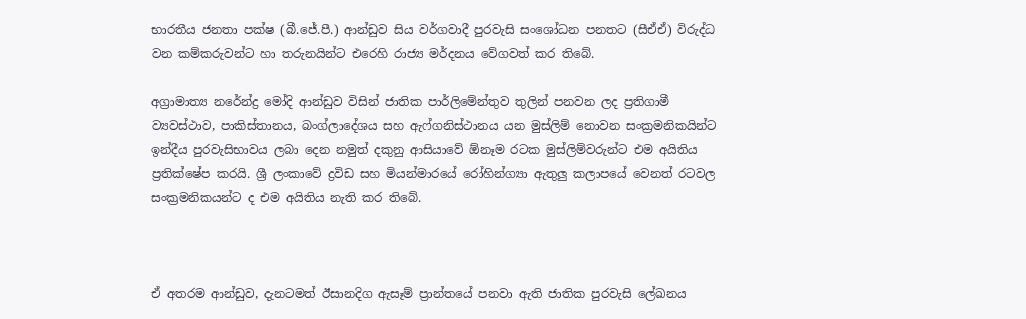භාරතීය ජනතා පක්ෂ (බී.ජේ.පී.) ආන්ඩුව සිය වර්ගවාදී පුරවැසි සංශෝධන පනතට (සීඒඒ) විරුද්ධ වන කම්කරුවන්ට හා තරුනයින්ට එරෙහි රාජ්‍ය මර්දනය වේගවත් කර තිබේ.

අග්‍රාමාත්‍ය නරේන්ද්‍ර මෝදි ආන්ඩුව විසින් ජාතික පාර්ලිමේන්තුව තුලින් පනවන ලද ප්‍රතිගාමී ව්‍යවස්ථාව, පාකිස්තානය, බංග්ලාදේශය සහ ඇෆ්ගනිස්ථානය යන මුස්ලිම් නොවන සංක්‍රමනිකයින්ට ඉන්දීය පුරවැසිභාවය ලබා දෙන නමුත් දකුනු ආසියාවේ ඕනෑම රටක මුස්ලිම්වරුන්ට එම අයිතිය ප්‍රතික්ෂේප කරයි. ශ්‍රී ලංකාවේ ද්‍රවිඩ සහ මියන්මාරයේ රෝහින්ග්‍යා ඇතුලු කලාපයේ වෙනත් රටවල සංක්‍රමනිකයන්ට ද එම අයිතිය නැති කර තිබේ.



ඒ අතරම ආන්ඩුව, දැනටමත් ඊසානදිග ඇසෑම් ප්‍රාන්තයේ පනවා ඇති ජාතික පුරවැසි ලේඛනය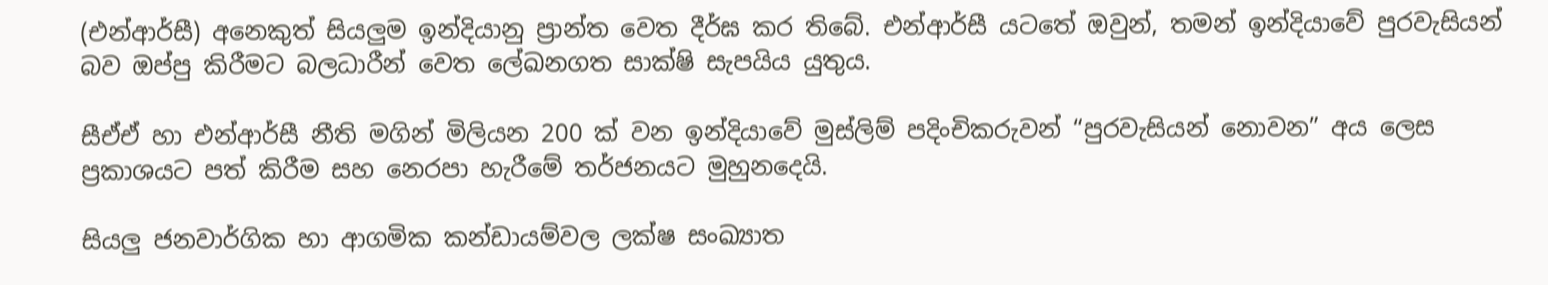(එන්ආර්සී) අනෙකුත් සියලු‍ම ඉන්දියානු ප්‍රාන්ත වෙත දීර්ඝ කර තිබේ. එන්ආර්සී යටතේ ඔවුන්, තමන් ඉන්දියාවේ පුරවැසියන් බව ඔප්පු කිරීමට බලධාරීන් වෙත ලේඛනගත සාක්ෂි සැපයිය යුතුය.

සීඒඒ හා එන්ආර්සී නීති මගින් මිලියන 200 ක් වන ඉන්දියාවේ මුස්ලිම් පදිංචිකරුවන් “පුරවැසියන් නොවන” අය ලෙස ප්‍රකාශයට පත් කිරීම සහ නෙරපා හැරීමේ තර්ජනයට මුහුනදෙයි.

සියලු‍ ජනවාර්ගික හා ආගමික කන්ඩායම්වල ලක්ෂ සංඛ්‍යාත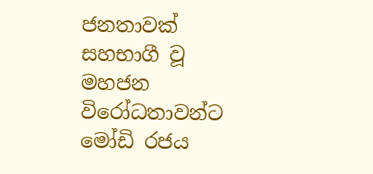ජනතාවක් සහභාගී වූ මහජන විරෝධතාවන්ට මෝඩි රජය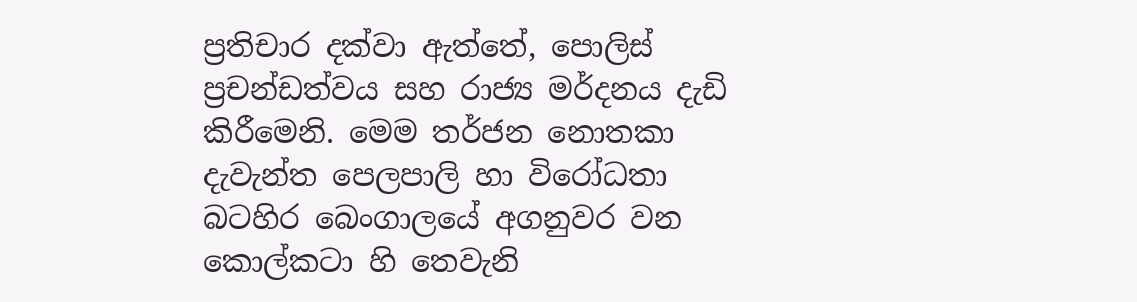ප්‍රතිචාර දක්වා ඇත්තේ, පොලිස් ප්‍රචන්ඩත්වය සහ රාජ්‍ය මර්දනය දැඩි කිරීමෙනි. මෙම තර්ජන නොතකා දැවැන්ත පෙලපාලි හා විරෝධතා බටහිර බෙංගාලයේ අගනුවර වන කොල්කටා හි තෙවැනි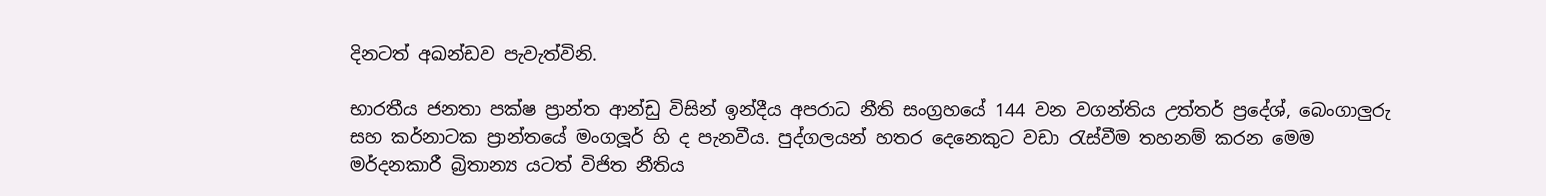දිනටත් අඛන්ඩව පැවැත්විනි.

භාරතීය ජනතා පක්ෂ ප්‍රාන්ත ආන්ඩු විසින් ඉන්දීය අපරාධ නීති සංග්‍රහයේ 144 වන වගන්තිය උත්තර් ප්‍රදේශ්, බෙංගාලු‍රු සහ කර්නාටක ප්‍රාන්තයේ මංගලූර් හි ද පැනවීය. පුද්ගලයන් හතර දෙනෙකුට වඩා රැස්වීම තහනම් කරන මෙම මර්දනකාරී බ්‍රිතාන්‍ය යටත් විජිත නීතිය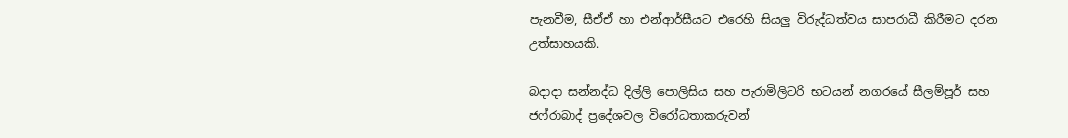පැනවීම, සීඒඒ හා එන්ආර්සීයට එරෙහි සියලු‍ විරුද්ධත්වය සාපරාධී කිරීමට දරන උත්සාහයකි.

බදාදා සන්නද්ධ දිල්ලි පොලිසිය සහ පැරාමිලිටරි භටයන් නගරයේ සීලම්පූර් සහ ජෆ්රාබාද් ප්‍රදේශවල විරෝධතාකරුවන්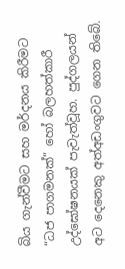බිය ගැන්වීමට සහ මර්දනය කිරීමට “ධජ පාගමනක්” හෝ බලහත්කාරී උද්ඝෝෂනයක් පැවැත්වූහ. පුද්ගලයන් අට දෙනෙකු අත්අඩංගුවට ගෙන තිබේ.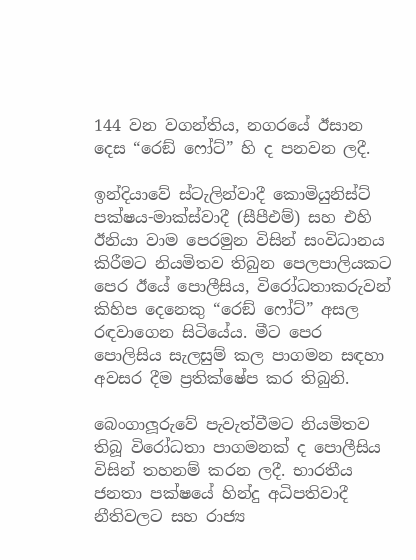144 වන වගන්තිය, නගරයේ ඊසාන දෙස “රෙඞ් ෆෝට්” හි ද පනවන ලදී.

ඉන්දියාවේ ස්ටැලින්වාදී කොමියුනිස්ට් පක්ෂය-මාක්ස්වාදී (සීපීඑම්) සහ එහි ඊනියා වාම පෙරමුන විසින් සංවිධානය කිරීමට නියමිතව තිබුන පෙලපාලියකට පෙර ඊයේ පොලීසිය, විරෝධතාකරුවන් කිහිප දෙනෙකු “රෙඞ් ෆෝට්” අසල රඳවාගෙන සිටියේය. මීට පෙර පොලිසිය සැලසුම් කල පාගමන සඳහා අවසර දීම ප්‍රතික්ෂේප කර තිබුනි.

බෙංගාලූරුවේ පැවැත්වීමට නියමිතව තිබූ විරෝධතා පාගමනක් ද පොලීසිය විසින් තහනම් කරන ලදී. භාරතීය ජනතා පක්ෂයේ හින්දු අධිපතිවාදී නීතිවලට සහ රාජ්‍ය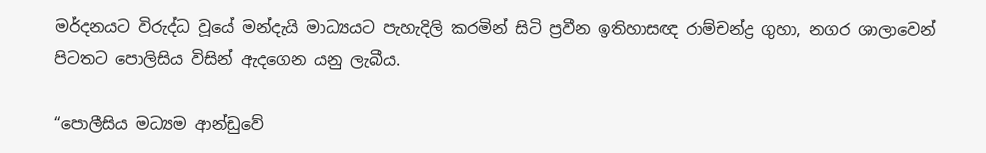මර්දනයට විරුද්ධ වූයේ මන්දැයි මාධ්‍යයට පැහැදිලි කරමින් සිටි ප්‍රවීන ඉතිහාසඥ රාම්චන්ද්‍ර ගුහා, නගර ශාලාවෙන් පිටතට පොලිසිය විසින් ඇදගෙන යනු ලැබීය.

“පොලීසිය මධ්‍යම ආන්ඩුවේ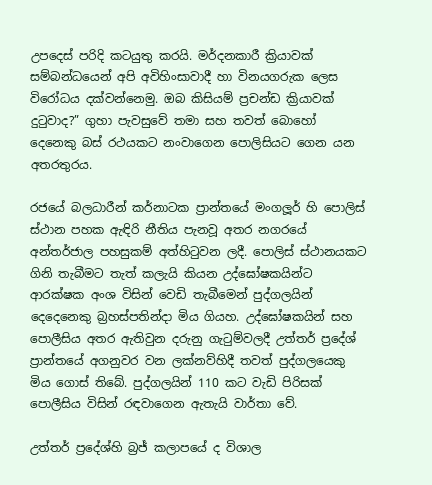උපදෙස් පරිදි කටයුතු කරයි. මර්දනකාරී ක්‍රියාවක් සම්බන්ධයෙන් අපි අවිහිංසාවාදී හා විනයගරුක ලෙස විරෝධය දක්වන්නෙමු. ඔබ කිසියම් ප්‍රචන්ඩ ක්‍රියාවක් දුටුවාද?” ගුහා පැවසුවේ තමා සහ තවත් බොහෝ දෙනෙකු බස් රථයකට නංවාගෙන පොලිසියට ගෙන යන අතරතුරය.

රජයේ බලධාරීන් කර්නාටක ප්‍රාන්තයේ මංගලූර් හි පොලිස් ස්ථාන පහක ඇඳිරි නීතිය පැනවූ අතර නගරයේ අන්තර්ජාල පහසුකම් අත්හිටුවන ලදී. පොලිස් ස්ථානයකට ගිනි තැබීමට තැත් කලැයි කියන උද්ඝෝෂකයින්ට ආරක්ෂක අංශ විසින් වෙඩි තැබීමෙන් පුද්ගලයින් දෙදෙනෙකු බ්‍රහස්පතින්දා මිය ගියහ. උද්ඝෝෂකයින් සහ පොලීසිය අතර ඇතිවුන දරුනු ගැටුම්වලදී උත්තර් ප්‍රදේශ් ප්‍රාන්තයේ අගනුවර වන ලක්නව්හිදී තවත් පුද්ගලයෙකු මිය ගොස් තිබේ. පුද්ගලයින් 110 කට වැඩි පිරිසක් පොලීසිය විසින් රඳවාගෙන ඇතැයි වාර්තා වේ.

උත්තර් ප්‍රදේශ්හි බ්‍රජ් කලාපයේ ද විශාල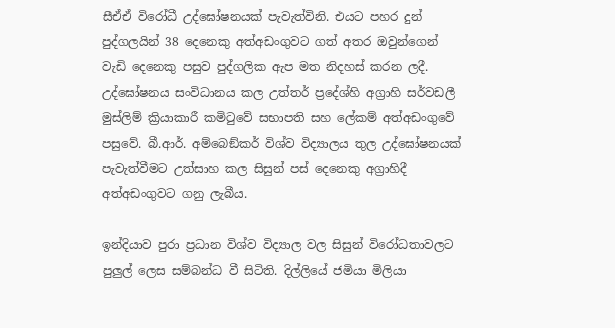සීඒඒ විරෝධී උද්ඝෝෂනයක් පැවැත්විනි. එයට පහර දුන් පුද්ගලයින් 38 දෙනෙකු අත්අඩංගුවට ගත් අතර ඔවුන්ගෙන් වැඩි දෙනෙකු පසුව පුද්ගලික ඇප මත නිදහස් කරන ලදී. උද්ඝෝෂනය සංවිධානය කල උත්තර් ප්‍රදේශ්හි අග්‍රාහි සර්වඩලී මුස්ලිම් ක්‍රියාකාරී කමිටුවේ සභාපති සහ ලේකම් අත්අඩංගුවේ පසුවේ. බී.ආර්. අම්බෙඞ්කර් විශ්ව විද්‍යාලය තුල උද්ඝෝෂනයක් පැවැත්වීමට උත්සාහ කල සිසුන් පස් දෙනෙකු අග්‍රාහිදී අත්අඩංගුවට ගනු ලැබීය.

ඉන්දියාව පුරා ප්‍රධාන විශ්ව විද්‍යාල වල සිසුන් විරෝධතාවලට පුලුල් ලෙස සම්බන්ධ වී සිටිති. දිල්ලියේ ජමියා මිලියා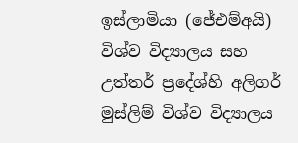ඉස්ලාමියා (ජේඑම්අයි) විශ්ව විද්‍යාලය සහ උත්තර් ප්‍රදේශ්හි අලිගර් මුස්ලිම් විශ්ව විද්‍යාලය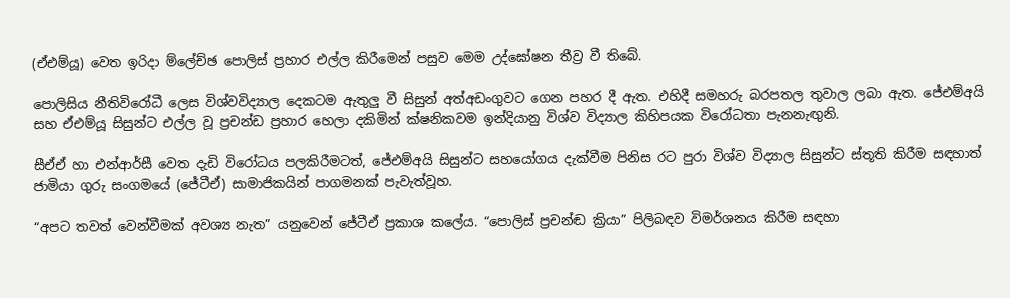(ඒඑම්යූ) වෙත ඉරිදා ම්ලේච්ඡ පොලිස් ප්‍රහාර එල්ල කිරීමෙන් පසුව මෙම උද්ඝෝෂන තීව්‍ර වී තිබේ.

පොලිසිය නීතිවිරෝධී ලෙස විශ්වවිද්‍යාල දෙකටම ඇතුලු වී සිසුන් අත්අඩංගුවට ගෙන පහර දී ඇත. එහිදී සමහරු බරපතල තුවාල ලබා ඇත. ජේඑම්අයි සහ ඒඑම්යූ සිසුන්ට එල්ල වූ ප්‍රචන්ඩ ප්‍රහාර හෙලා දකිමින් ක්ෂනිකවම ඉන්දියානු විශ්ව විද්‍යාල කිහිපයක විරෝධතා පැනනැඟු‍නි.

සීඒඒ හා එන්ආර්සී වෙත දැඩි විරෝධය පලකිරීමටත්, ජේඑම්අයි සිසුන්ට සහයෝගය දැක්වීම පිනිස රට පුරා විශ්ව විද්‍යාල සිසුන්ට ස්තූති කිරීම සඳහාත් ජාමියා ගුරු සංගමයේ (ජේටීඒ) සාමාජිකයින් පාගමනක් පැවැත්වූහ.

“අපට තවත් වෙන්වීමක් අවශ්‍ය නැත” යනුවෙන් ජේටීඒ ප්‍රකාශ කලේය. “පොලිස් ප්‍රචන්ඬ ක්‍රියා” පිලිබඳව විමර්ශනය කිරීම සඳහා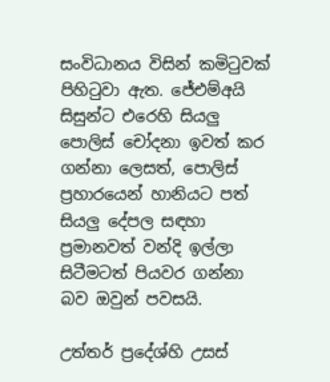සංවිධානය විසින් කමිටුවක් පිහිටුවා ඇත. ජේඑම්අයි සිසුන්ට එරෙහි සියලු‍ පොලිස් චෝදනා ඉවත් කර ගන්නා ලෙසත්, පොලිස් ප්‍රහාරයෙන් හානියට පත් සියලු‍ දේපල සඳහා ප්‍රමානවත් වන්දි ඉල්ලා සිටීමටත් පියවර ගන්නා බව ඔවුන් පවසයි.

උත්තර් ප්‍රදේශ්හි උසස්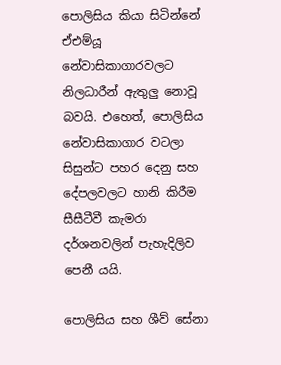පොලිසිය කියා සිටින්නේ ඒඑම්යූ නේවාසිකාගාරවලට නිලධාරීන් ඇතුලු නොවූ බවයි. එහෙත්, පොලිසිය නේවාසිකාගාර වටලා සිසුන්ට පහර දෙනු සහ දේපලවලට හානි කිරීම සීසීටීවී කැමරා දර්ශනවලින් පැහැදිලිව පෙනී යයි.

පොලිසිය සහ ශීව් සේනා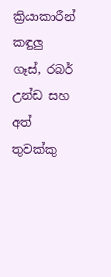ක්‍රියාකාරීන් කඳුලු ගෑස්, රබර් උන්ඩ සහ අත් තුවක්කු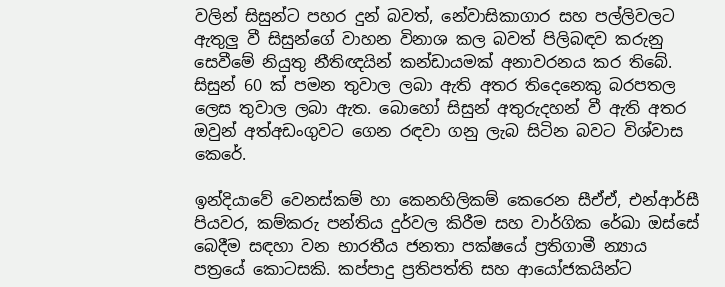වලින් සිසුන්ට පහර දුන් බවත්, නේවාසිකාගාර සහ පල්ලිවලට ඇතුලු වී සිසුන්ගේ වාහන විනාශ කල බවත් පිලිබඳව කරුනු සෙවීමේ නියුතු නීතිඥයින් කන්ඩායමක් අනාවරනය කර තිබේ. සිසුන් 60 ක් පමන තුවාල ලබා ඇති අතර තිදෙනෙකු බරපතල ලෙස තුවාල ලබා ඇත. බොහෝ සිසුන් අතුරුදහන් වී ඇති අතර ඔවුන් අත්අඩංගුවට ගෙන රඳවා ගනු ලැබ සිටින බවට විශ්වාස කෙරේ.

ඉන්දියාවේ වෙනස්කම් හා කෙනහිලිකම් කෙරෙන සීඒඒ, එන්ආර්සී පියවර, කම්කරු පන්තිය දුර්වල කිරීම සහ වාර්ගික රේඛා ඔස්සේ බෙදීම සඳහා වන භාරතීය ජනතා පක්ෂයේ ප්‍රතිගාමී න්‍යාය පත්‍රයේ කොටසකි. කප්පාදු ප්‍රතිපත්ති සහ ආයෝජකයින්ට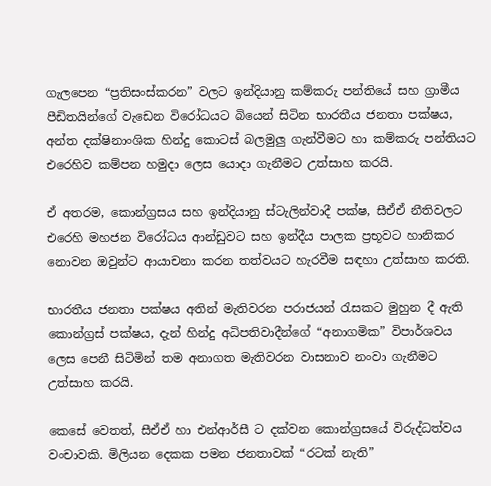ගැලපෙන “ප්‍රතිසංස්කරන” වලට ඉන්දියානු කම්කරු පන්තියේ සහ ග්‍රාමීය පීඩිතයින්ගේ වැඩෙන විරෝධයට බියෙන් සිටින භාරතීය ජනතා පක්ෂය, අන්ත දක්ෂිනාංශික හින්දු කොටස් බලමුලු‍ ගැන්වීමට හා කම්කරු පන්තියට එරෙහිව කම්පන හමුදා ලෙස යොදා ගැනීමට උත්සාහ කරයි.

ඒ අතරම, කොන්ග්‍රසය සහ ඉන්දියානු ස්ටැලින්වාදී පක්ෂ, සීඒඒ නීතිවලට එරෙහි මහජන විරෝධය ආන්ඩුවට සහ ඉන්දීය පාලක ප්‍රභූවට හානිකර නොවන ඔවුන්ට ආයාචනා කරන තත්වයට හැරවීම සඳහා උත්සාහ කරති.

භාරතීය ජනතා පක්ෂය අතින් මැතිවරන පරාජයන් රැසකට මුහුන දී ඇති කොන්ග්‍රස් පක්ෂය, දැන් හින්දු අධිපතිවාදීන්ගේ “අනාගමික” විපාර්ශවය ලෙස පෙනී සිටිමින් තම අනාගත මැතිවරන වාසනාව නංවා ගැනීමට උත්සාහ කරයි.

කෙසේ වෙතත්, සීඒඒ හා එන්ආර්සී ට දක්වන කොන්ග්‍රසයේ විරුද්ධත්වය වංචාවකි. මිලියන දෙකක පමන ජනතාවක් “රටක් නැති”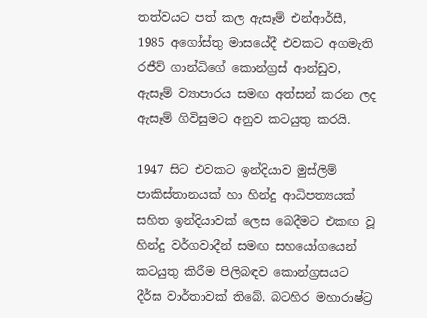තත්වයට පත් කල ඇසෑම් එන්ආර්සී, 1985 අගෝස්තු මාසයේදී එවකට අගමැති රජීව් ගාන්ධිගේ කොන්ග්‍රස් ආන්ඩුව, ඇසෑම් ව්‍යාපාරය සමඟ අත්සන් කරන ලද ඇසෑම් ගිවිසුමට අනුව කටයුතු කරයි.

1947 සිට එවකට ඉන්දියාව මුස්ලිම් පාකිස්තානයක් හා හින්දු ආධිපත්‍යයක් සහිත ඉන්දියාවක් ලෙස බෙදීමට එකඟ වූ හින්දු වර්ගවාදීන් සමඟ සහයෝගයෙන් කටයුතු කිරීම පිලිබඳව කොන්ග්‍රසයට දීර්ඝ වාර්තාවක් තිබේ. බටහිර මහාරාෂ්ට්‍ර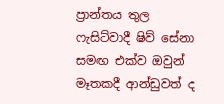ප්‍රාන්තය තුල ෆැසිට්වාදී ෂිව් සේනා සමඟ එක්ව ඔවුන් මෑතකදී ආන්ඩුවත් ද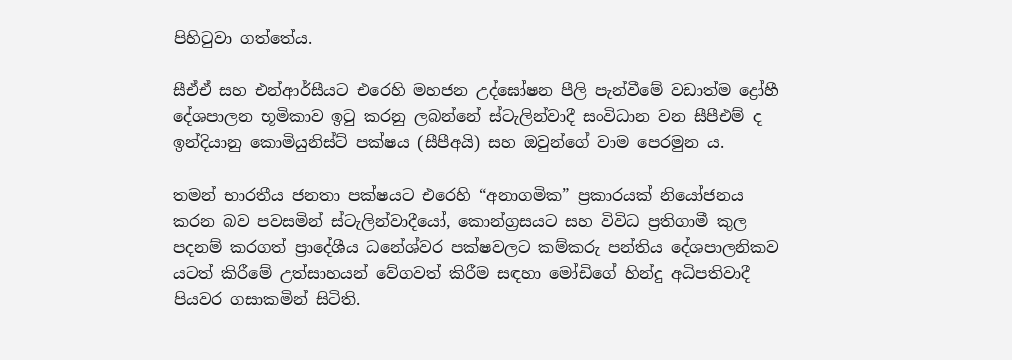පිහිටුවා ගත්තේය.

සීඒඒ සහ එන්ආර්සීයට එරෙහි මහජන උද්ඝෝෂන පීලි පැන්වීමේ වඩාත්ම ද්‍රෝහී දේශපාලන භූමිකාව ඉටු කරනු ලබන්නේ ස්ටැලින්වාදී සංවිධාන වන සීපීඑම් ද ඉන්දියානු කොමියුනිස්ට් පක්ෂය (සීපීඅයි) සහ ඔවුන්ගේ වාම පෙරමුන ය.

තමන් භාරතීය ජනතා පක්ෂයට එරෙහි “අනාගමික” ප්‍රකාරයක් නියෝජනය කරන බව පවසමින් ස්ටැලින්වාදීයෝ, කොන්ග්‍රසයට සහ විවිධ ප්‍රතිගාමී කුල පදනම් කරගත් ප්‍රාදේශීය ධනේශ්වර පක්ෂවලට කම්කරු පන්තිය දේශපාලනිකව යටත් කිරීමේ උත්සාහයන් වේගවත් කිරීම සඳහා මෝඩිගේ හින්දු අධිපතිවාදී පියවර ගසාකමින් සිටිති.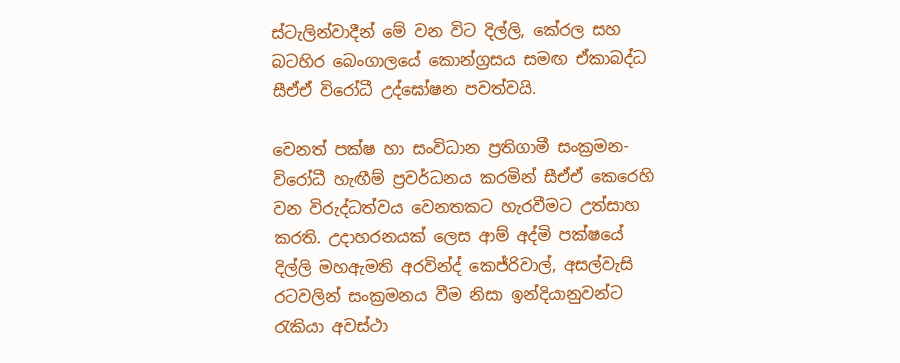ස්ටැලින්වාදීන් මේ වන විට දිල්ලි, කේරල සහ බටහිර බෙංගාලයේ කොන්ග්‍රසය සමඟ ඒකාබද්ධ සීඒඒ විරෝධී උද්ඝෝෂන පවත්වයි.

වෙනත් පක්ෂ හා සංවිධාන ප්‍රතිගාමී සංක්‍රමන-විරෝධී හැඟීම් ප්‍රවර්ධනය කරමින් සීඒඒ කෙරෙහි වන විරුද්ධත්වය වෙනතකට හැරවීමට උත්සාහ කරති. උදාහරනයක් ලෙස ආම් අද්මි පක්ෂයේ දිල්ලි මහඇමති අරවින්ද් කෙජ්රිවාල්, අසල්වැසි රටවලින් සංක්‍රමනය වීම නිසා ඉන්දියානුවන්ට රැකියා අවස්ථා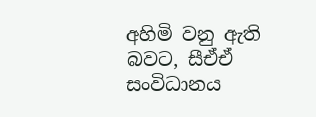අහිමි වනු ඇති බවට, සීඒඒ සංවිධානය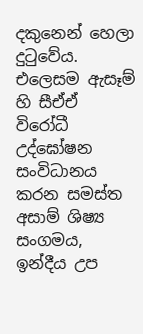දකුනෙන් හෙලා දුටුවේය. එලෙසම ඇසෑම් හි සීඒඒ විරෝධී උද්ඝෝෂන සංවිධානය කරන සමස්ත අසාම් ශිෂ්‍ය සංගමය, ඉන්දීය උප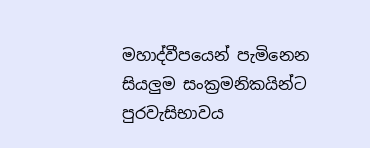මහාද්වීපයෙන් පැමිනෙන සියලු‍ම සංක්‍රමනිකයින්ට පුරවැසිභාවය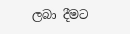ලබා දීමට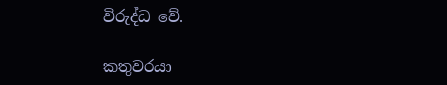විරුද්ධ වේ.

කතුවරයා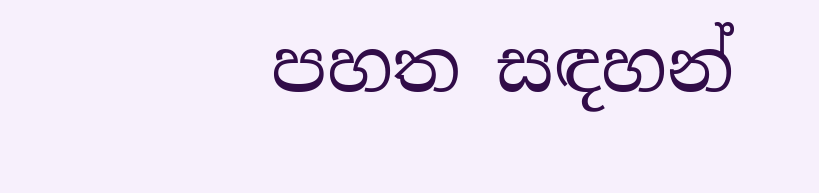පහත සඳහන්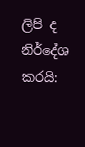ලිපි ද නිර්දේශ කරයි: